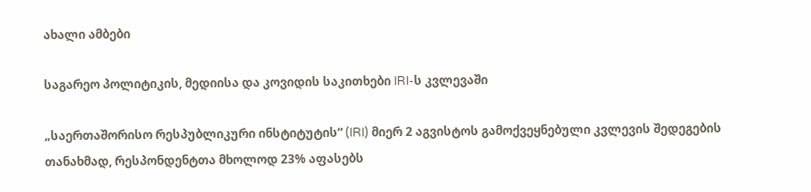ახალი ამბები

საგარეო პოლიტიკის, მედიისა და კოვიდის საკითხები IRI-ს კვლევაში

„საერთაშორისო რესპუბლიკური ინსტიტუტის“ (IRI) მიერ 2 აგვისტოს გამოქვეყნებული კვლევის შედეგების თანახმად, რესპონდენტთა მხოლოდ 23% აფასებს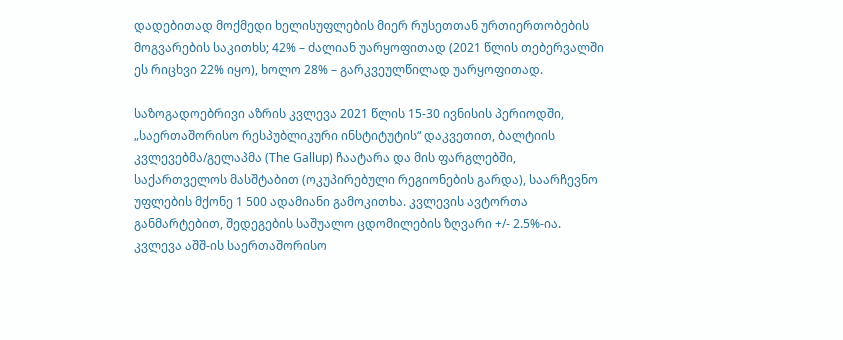დადებითად მოქმედი ხელისუფლების მიერ რუსეთთან ურთიერთობების მოგვარების საკითხს; 42% – ძალიან უარყოფითად (2021 წლის თებერვალში ეს რიცხვი 22% იყო), ხოლო 28% – გარკვეულწილად უარყოფითად.

საზოგადოებრივი აზრის კვლევა 2021 წლის 15-30 ივნისის პერიოდში, „საერთაშორისო რესპუბლიკური ინსტიტუტის“ დაკვეთით, ბალტიის კვლევებმა/გელაპმა (The Gallup) ჩაატარა და მის ფარგლებში, საქართველოს მასშტაბით (ოკუპირებული რეგიონების გარდა), საარჩევნო უფლების მქონე 1 500 ადამიანი გამოკითხა. კვლევის ავტორთა განმარტებით, შედეგების საშუალო ცდომილების ზღვარი +/- 2.5%-ია. კვლევა აშშ-ის საერთაშორისო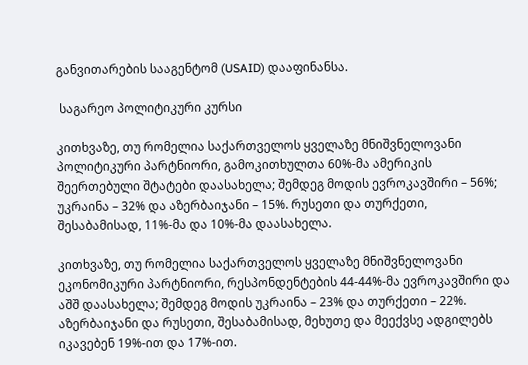განვითარების სააგენტომ (USAID) დააფინანსა.

 საგარეო პოლიტიკური კურსი

კითხვაზე, თუ რომელია საქართველოს ყველაზე მნიშვნელოვანი პოლიტიკური პარტნიორი, გამოკითხულთა 60%-მა ამერიკის შეერთებული შტატები დაასახელა; შემდეგ მოდის ევროკავშირი – 56%; უკრაინა – 32% და აზერბაიჯანი – 15%. რუსეთი და თურქეთი, შესაბამისად, 11%-მა და 10%-მა დაასახელა.

კითხვაზე, თუ რომელია საქართველოს ყველაზე მნიშვნელოვანი ეკონომიკური პარტნიორი, რესპონდენტების 44-44%-მა ევროკავშირი და აშშ დაასახელა; შემდეგ მოდის უკრაინა – 23% და თურქეთი – 22%. აზერბაიჯანი და რუსეთი, შესაბამისად, მეხუთე და მეექვსე ადგილებს იკავებენ 19%-ით და 17%-ით.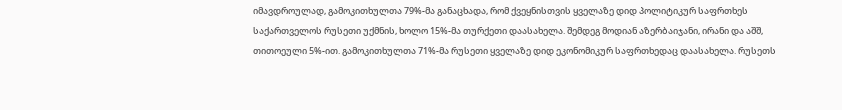იმავდროულად, გამოკითხულთა 79%-მა განაცხადა, რომ ქვეყნისთვის ყველაზე დიდ პოლიტიკურ საფრთხეს საქართველოს რუსეთი უქმნის, ხოლო 15%-მა თურქეთი დაასახელა. შემდეგ მოდიან აზერბაიჯანი, ირანი და აშშ, თითოეული 5%-ით. გამოკითხულთა 71%-მა რუსეთი ყველაზე დიდ ეკონომიკურ საფრთხედაც დაასახელა. რუსეთს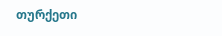თურქეთი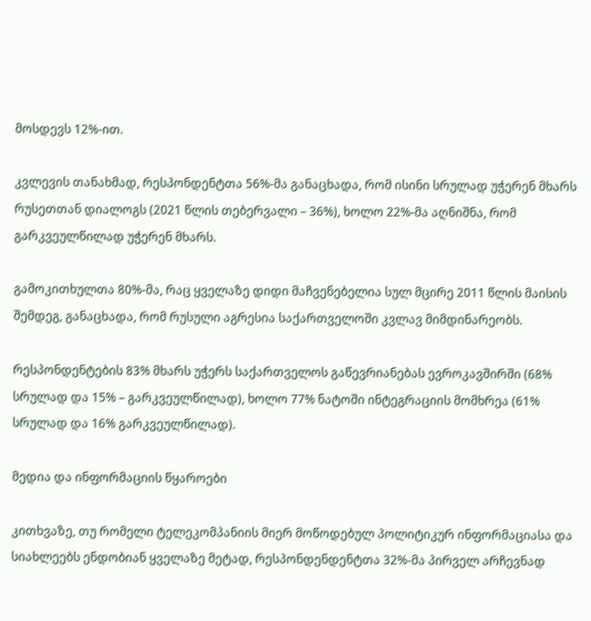მოსდევს 12%-ით.

კვლევის თანახმად, რესპონდენტთა 56%-მა განაცხადა, რომ ისინი სრულად უჭერენ მხარს რუსეთთან დიალოგს (2021 წლის თებერვალი – 36%), ხოლო 22%-მა აღნიშნა, რომ გარკვეულწილად უჭერენ მხარს.

გამოკითხულთა 80%-მა, რაც ყველაზე დიდი მაჩვენებელია სულ მცირე 2011 წლის მაისის შემდეგ, განაცხადა, რომ რუსული აგრესია საქართველოში კვლავ მიმდინარეობს.

რესპონდენტების 83% მხარს უჭერს საქართველოს გაწევრიანებას ევროკავშირში (68% სრულად და 15% – გარკვეულწილად), ხოლო 77% ნატოში ინტეგრაციის მომხრეა (61% სრულად და 16% გარკვეულწილად).

მედია და ინფორმაციის წყაროები

კითხვაზე, თუ რომელი ტელეკომპანიის მიერ მოწოდებულ პოლიტიკურ ინფორმაციასა და სიახლეებს ენდობიან ყველაზე მეტად, რესპონდენდენტთა 32%-მა პირველ არჩევნად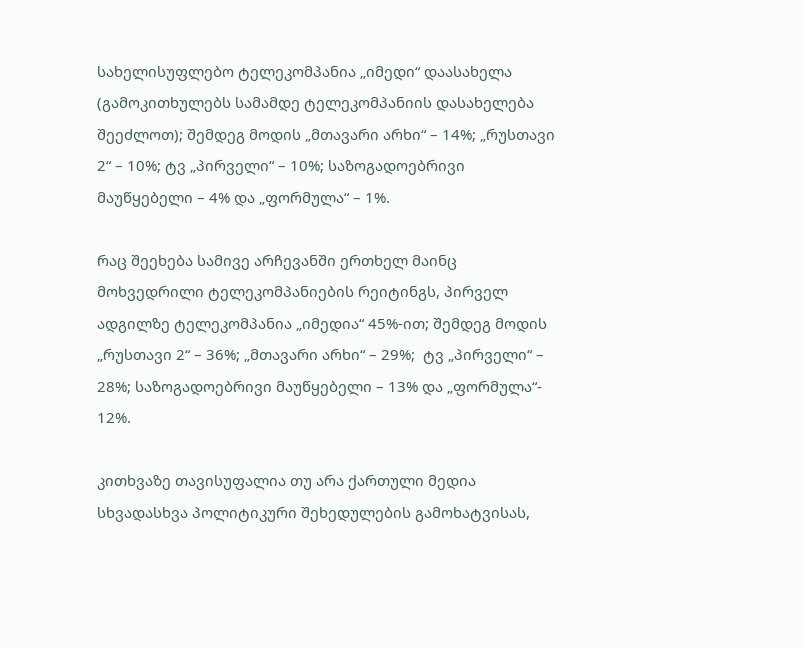სახელისუფლებო ტელეკომპანია „იმედი“ დაასახელა (გამოკითხულებს სამამდე ტელეკომპანიის დასახელება შეეძლოთ); შემდეგ მოდის „მთავარი არხი“ – 14%; „რუსთავი 2“ – 10%; ტვ „პირველი“ – 10%; საზოგადოებრივი მაუწყებელი – 4% და „ფორმულა“ – 1%.

რაც შეეხება სამივე არჩევანში ერთხელ მაინც მოხვედრილი ტელეკომპანიების რეიტინგს, პირველ ადგილზე ტელეკომპანია „იმედია“ 45%-ით; შემდეგ მოდის „რუსთავი 2“ – 36%; „მთავარი არხი“ – 29%;  ტვ „პირველი“ – 28%; საზოგადოებრივი მაუწყებელი – 13% და „ფორმულა“- 12%.

კითხვაზე თავისუფალია თუ არა ქართული მედია სხვადასხვა პოლიტიკური შეხედულების გამოხატვისას,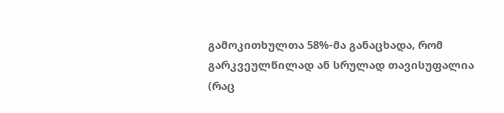გამოკითხულთა 58%-მა განაცხადა, რომ გარკვეულწილად ან სრულად თავისუფალია (რაც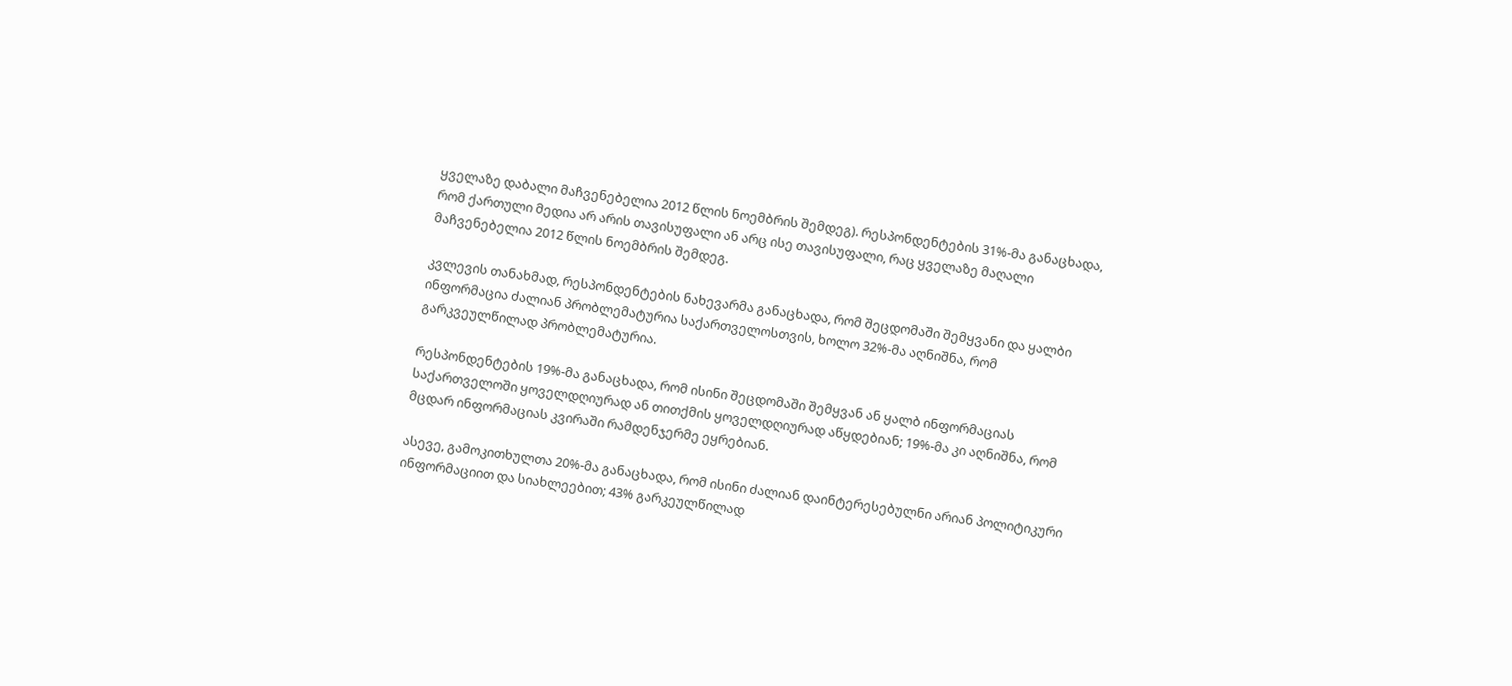ყველაზე დაბალი მაჩვენებელია 2012 წლის ნოემბრის შემდეგ). რესპონდენტების 31%-მა განაცხადა, რომ ქართული მედია არ არის თავისუფალი ან არც ისე თავისუფალი, რაც ყველაზე მაღალი მაჩვენებელია 2012 წლის ნოემბრის შემდეგ.

კვლევის თანახმად, რესპონდენტების ნახევარმა განაცხადა, რომ შეცდომაში შემყვანი და ყალბი ინფორმაცია ძალიან პრობლემატურია საქართველოსთვის, ხოლო 32%-მა აღნიშნა, რომ გარკვეულწილად პრობლემატურია.

რესპონდენტების 19%-მა განაცხადა, რომ ისინი შეცდომაში შემყვან ან ყალბ ინფორმაციას საქართველოში ყოველდღიურად ან თითქმის ყოველდღიურად აწყდებიან; 19%-მა კი აღნიშნა, რომ მცდარ ინფორმაციას კვირაში რამდენჯერმე ეყრებიან.

ასევე, გამოკითხულთა 20%-მა განაცხადა, რომ ისინი ძალიან დაინტერესებულნი არიან პოლიტიკური ინფორმაციით და სიახლეებით; 43% გარკეულწილად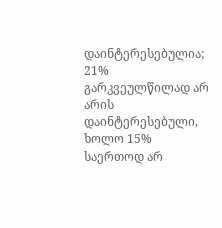დაინტერესებულია; 21% გარკვეულწილად არ არის დაინტერესებული, ხოლო 15% საერთოდ არ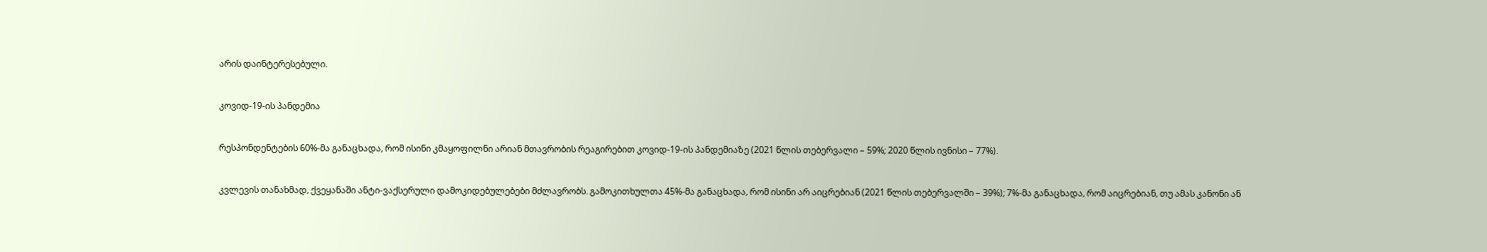არის დაინტერესებული.

კოვიდ-19-ის პანდემია

რესპონდენტების 60%-მა განაცხადა, რომ ისინი კმაყოფილნი არიან მთავრობის რეაგირებით კოვიდ-19-ის პანდემიაზე (2021 წლის თებერვალი – 59%; 2020 წლის ივნისი – 77%).

კვლევის თანახმად, ქვეყანაში ანტი-ვაქსერული დამოკიდებულებები მძლავრობს. გამოკითხულთა 45%-მა განაცხადა, რომ ისინი არ აიცრებიან (2021 წლის თებერვალში – 39%); 7%-მა განაცხადა, რომ აიცრებიან, თუ ამას კანონი ან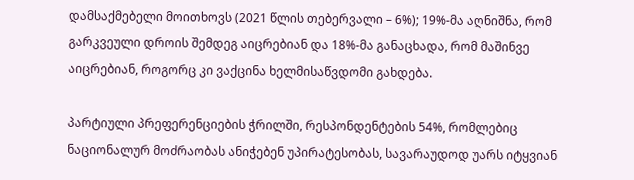დამსაქმებელი მოითხოვს (2021 წლის თებერვალი – 6%); 19%-მა აღნიშნა, რომ გარკვეული დროის შემდეგ აიცრებიან და 18%-მა განაცხადა, რომ მაშინვე აიცრებიან, როგორც კი ვაქცინა ხელმისაწვდომი გახდება.

პარტიული პრეფერენციების ჭრილში, რესპონდენტების 54%, რომლებიც ნაციონალურ მოძრაობას ანიჭებენ უპირატესობას, სავარაუდოდ უარს იტყვიან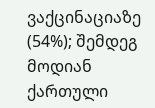ვაქცინაციაზე (54%); შემდეგ მოდიან ქართული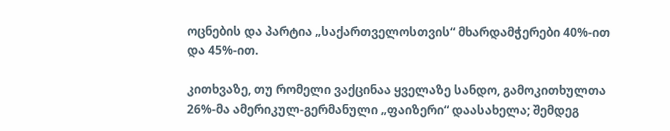ოცნების და პარტია „საქართველოსთვის“ მხარდამჭერები 40%-ით და 45%-ით.

კითხვაზე, თუ რომელი ვაქცინაა ყველაზე სანდო, გამოკითხულთა 26%-მა ამერიკულ-გერმანული „ფაიზერი“ დაასახელა; შემდეგ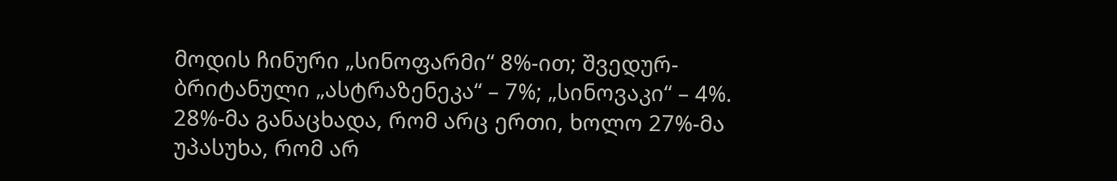მოდის ჩინური „სინოფარმი“ 8%-ით; შვედურ-ბრიტანული „ასტრაზენეკა“ – 7%; „სინოვაკი“ – 4%. 28%-მა განაცხადა, რომ არც ერთი, ხოლო 27%-მა უპასუხა, რომ არ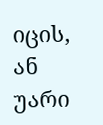იცის, ან უარი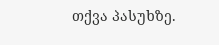თქვა პასუხზე.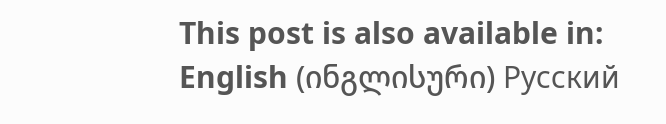This post is also available in: English (ინგლისური) Русский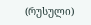(რუსული)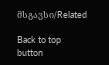მსგავსი/Related

Back to top button